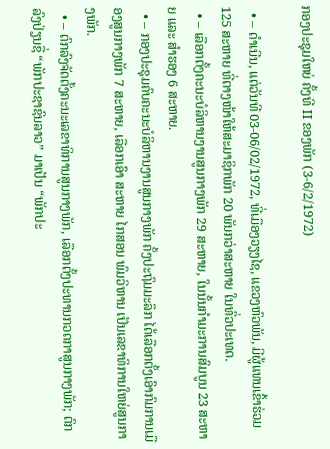ກອງປະຊຸມໃຫຍ່ ຄັ້ງທີ II ຂອງພັກ (3-6/2/1972)

  • – ດຳເນີນ, ແຕ່ວັນທີ 03-06/02/1972, ທີ່ເມືອງວຽງໄຊ, ແຂວງຫົວພັນ, ມີຜູ້ແທນເຂົ້າຮ່ວມ 125 ສະຫາຍ ທີ່ຕາງໜ້າໃຫ້ສະມາຊິກພັກ 20 ພັນກວ່າສະຫາຍ ໃນທົ່ວປະເທດ.
  • – ເລືອກຕັ້ງຄະນະບໍລິຫານງານສູນກາງພັກ 29 ສະຫາຍ, ໃນນັ້ນກໍາມະການສົມບູນ 23 ສະຫາຍ ແລະ ສໍາຮອງ 6 ສະຫາຍ.
  • – ກອງປະຊຸມຄົບຄະນະບໍລິຫານງານສູນກາງພັກ ຄັ້ງປະຖົມມະລຶກ ໄດ້ເລືອກຕັ້ງເອົາກົມການເມືອງສູນກາງພັກ 7 ສະຫາຍ, ເລືອກເອົາ ສະຫາຍ ໄກສອນ ພົມວິຫານ ເປັນເລຂາທິການໃຫຍ່ສູນກາງພັກ.
  • – ຕົກລົງຈັດຕັ້ງຄະນະເລຂາທິການສູນກາງພັກ, ເລືອກຕັ້ງປະທານກວດກາສູນກາງພັກ; ຕົກລົງປ່ຽນຊື່ “ພັກປະຊາຊົນລາວ” ມາເປັນ “ພັກປະ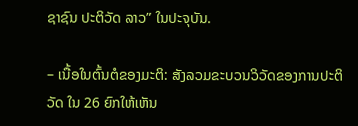ຊາຊົນ ປະຕິວັດ ລາວ” ໃນປະຈຸບັນ.

– ເນື້ອໃນຕົ້ນຕໍຂອງມະຕິ: ສັງລວມຂະບວນວິວັດຂອງການປະຕິວັດ ໃນ 26 ຍົກໃຫ້ເຫັນ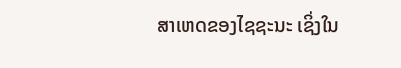ສາເຫດຂອງໄຊຊະນະ ເຊິ່ງໃນ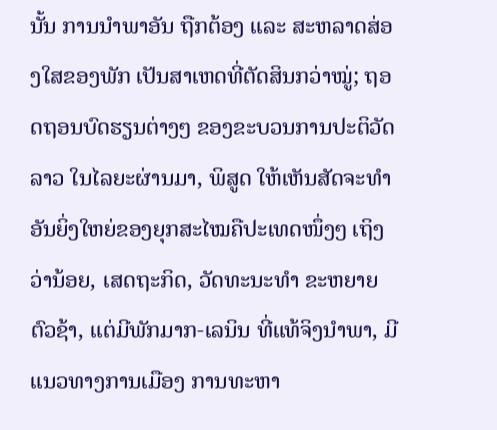ນັ້ນ ການນຳພາອັນ ຖືກຕ້ອງ ແລະ ສະຫລາດສ່ອງໃສຂອງພັກ ເປັນສາເຫດທີ່ຕັດສິນກວ່າໝູ່; ຖອດຖອນບົດຮຽນຕ່າງໆ ຂອງຂະບວນການປະຕິວັດລາວ ໃນໄລຍະຜ່ານມາ, ພິສູດ ໃຫ້ເຫັນສັດຈະທໍາອັນຍິ່ງໃຫຍ່ຂອງຍຸກສະໄໝຄືປະເທດໜຶ່ງໆ ເຖິງວ່ານ້ອຍ, ເສດຖະກິດ, ວັດທະນະທຳ ຂະຫຍາຍຕົວຊ້າ, ແຕ່ມີພັກມາກ-ເລນິນ ທີ່ແທ້ຈິງນໍາພາ, ມີແນວທາງການເມືອງ ການທະຫາ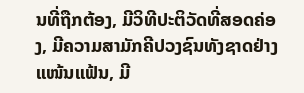ນທີ່ຖືກຕ້ອງ, ມີວິທີປະຕິວັດທີ່ສອດຄ່ອງ, ມີຄວາມສາມັກຄີປວງຊົນທັງຊາດຢ່າງແໜ້ນແຟ້ນ, ມີ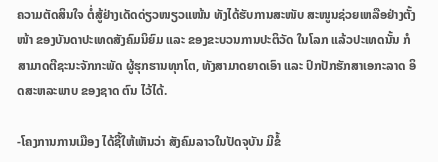ຄວາມຕັດສິນໃຈ ຕໍ່ສູ້ຢ່າງເດັດດ່ຽວໜຽວແໜ້ນ ທັງໄດ້ຮັບການສະໜັບ ສະໜູນຊ່ວຍເຫລືອຢ່າງຕັ້ງໜ້າ ຂອງບັນດາປະເທດສັງຄົມນິຍົມ ແລະ ຂອງຂະບວນການປະຕິວັດ ໃນໂລກ ແລ້ວປະເທດນັ້ນ ກໍສາມາດຕີຊະນະຈັກກະພັດ ຜູ້ຮຸກຮານທຸກໂຕ, ທັງສາມາດຍາດເອົາ ແລະ ປົກປັກຮັກສາເອກະລາດ ອິດສະຫລະພາບ ຂອງຊາດ ຕົນ ໄວ້ໄດ້.

-ໂຄງການການເມືອງ ໄດ້ຊີ້ໃຫ້ເຫັນວ່າ ສັງຄົມລາວໃນປັດຈຸບັນ ມີຂໍ້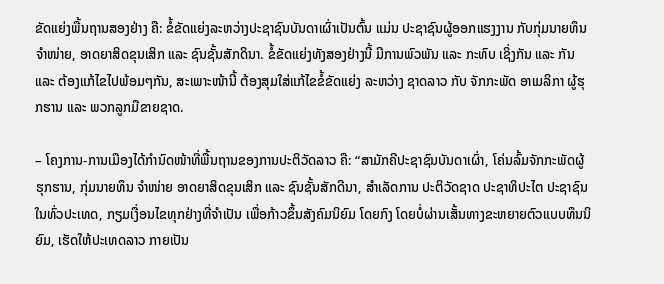ຂັດແຍ່ງພື້ນຖານສອງຢ່າງ ຄື: ຂໍ້ຂັດແຍ່ງລະຫວ່າງປະຊາຊົນບັນດາເຜົ່າເປັນຕົ້ນ ແມ່ນ ປະຊາຊົນຜູ້ອອກແຮງງານ ກັບກຸ່ມນາຍທຶນຈຳໜ່າຍ, ອາດຍາສິດຂຸນເສິກ ແລະ ຊົນຊັ້ນສັກດິນາ. ຂໍ້ຂັດແຍ່ງທັງສອງຢ່າງນີ້ ມີການພົວພັນ ແລະ ກະທົບ ເຊິ່ງກັນ ແລະ ກັນ ແລະ ຕ້ອງແກ້ໄຂໄປພ້ອມໆກັນ, ສະເພາະໜ້ານີ້ ຕ້ອງສຸມໃສ່ແກ້ໄຂຂໍ້ຂັດແຍ່ງ ລະຫວ່າງ ຊາດລາວ ກັບ ຈັກກະພັດ ອາເມລິກາ ຜູ້ຮຸກຮານ ແລະ ພວກລູກມືຂາຍຊາດ.

– ໂຄງການ-ການເມືອງໄດ້ກຳນົດໜ້າທີ່ພື້ນຖານຂອງການປະຕິວັດລາວ ຄື: “ສາມັກຄີປະຊາຊົນບັນດາເຜົ່າ, ໂຄ່ນລົ້ມຈັກກະພັດຜູ້ຮຸກຮານ, ກຸ່ມນາຍທຶນ ຈໍາໜ່າຍ ອາດຍາສິດຂຸນເສິກ ແລະ ຊົນຊັ້ນສັກດີນາ, ສຳເລັດການ ປະຕິວັດຊາດ ປະຊາທິປະໄຕ ປະຊາຊົນ ໃນທົ່ວປະເທດ, ກຽມເງື່ອນໄຂທຸກຢ່າງທີ່ຈຳເປັນ ເພື່ອກ້າວຂຶ້ນສັງຄົມນິຍົມ ໂດຍກົງ ໂດຍບໍ່ຜ່ານເສັ້ນທາງຂະຫຍາຍຕົວແບບທຶນນິຍົມ, ເຮັດໃຫ້ປະເທດລາວ ກາຍເປັນ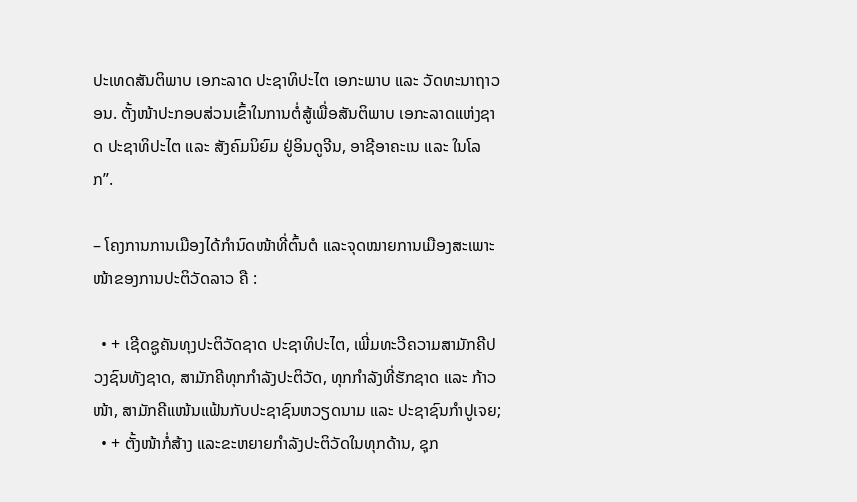ປະເທດສັນຕິພາບ ເອກະລາດ ປະຊາທິປະໄຕ ເອກະພາບ ແລະ ວັດທະນາຖາວອນ. ຕັ້ງໜ້າປະກອບສ່ວນເຂົ້າໃນການຕໍ່ສູ້ເພື່ອສັນຕິພາບ ເອກະລາດແຫ່ງຊາດ ປະຊາທິປະໄຕ ແລະ ສັງຄົມນິຍົມ ຢູ່ອິນດູຈີນ, ອາຊີອາຄະເນ ແລະ ໃນໂລກ”.

– ໂຄງການການເມືອງໄດ້ກໍານົດໜ້າທີ່ຕົ້ນຕໍ ແລະຈຸດໝາຍການເມືອງສະເພາະໜ້າຂອງການປະຕິວັດລາວ ຄື :

  • + ເຊີດຊູຄັນທຸງປະຕິວັດຊາດ ປະຊາທິປະໄຕ, ເພີ່ມທະວີຄວາມສາມັກຄີປວງຊົນທັງຊາດ, ສາມັກຄີທຸກກຳລັງປະຕິວັດ, ທຸກກຳລັງທີ່ຮັກຊາດ ແລະ ກ້າວໜ້າ, ສາມັກຄີແໜ້ນແຟ້ນກັບປະຊາຊົນຫວຽດນາມ ແລະ ປະຊາຊົນກໍາປູເຈຍ;
  • + ຕັ້ງໜ້າກໍ່ສ້າງ ແລະຂະຫຍາຍກໍາລັງປະຕິວັດໃນທຸກດ້ານ, ຊຸກ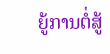ຍູ້ການຕໍ່ສູ້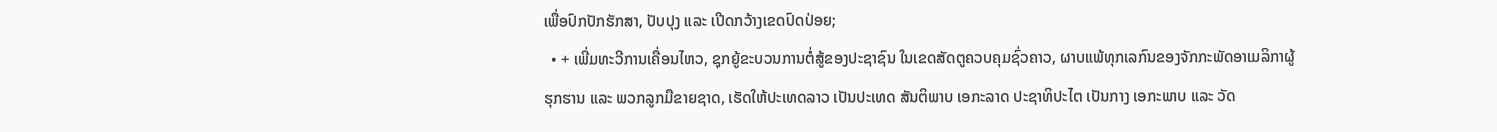ເພື່ອປົກປັກຮັກສາ, ປັບປຸງ ແລະ ເປີດກວ້າງເຂດປົດປ່ອຍ;
  • + ເພີ່ມທະວີການເຄື່ອນໄຫວ, ຊຸກຍູ້ຂະບວນການຕໍ່ສູ້ຂອງປະຊາຊົນ ໃນເຂດສັດຕູຄວບຄຸມຊົ່ວຄາວ, ຜາບແພ້ທຸກເລກົນຂອງຈັກກະພັດອາເມລິກາຜູ້ຮຸກຮານ ແລະ ພວກລູກມືຂາຍຊາດ, ເຮັດໃຫ້ປະເທດລາວ ເປັນປະເທດ ສັນຕິພາບ ເອກະລາດ ປະຊາທິປະໄຕ ເປັນກາງ ເອກະພາບ ແລະ ວັດ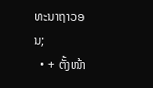ທະນາຖາວອນ;
  • + ຕັ້ງໜ້າ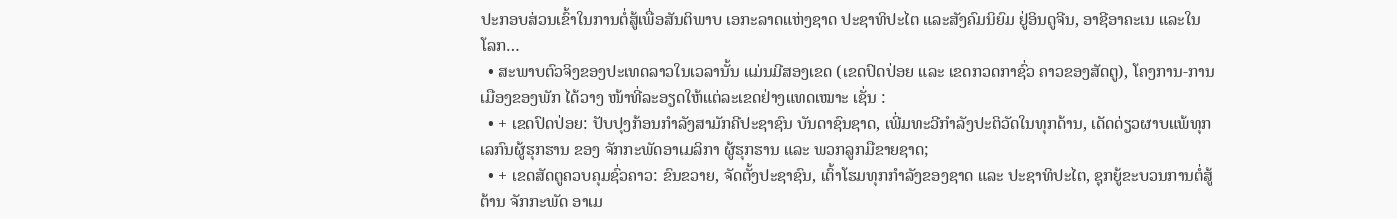ປະກອບສ່ວນເຂົ້າໃນການຕໍ່ສູ້ເພື່ອສັນຕິພາບ ເອກະລາດແຫ່ງຊາດ ປະຊາທິປະໄຕ ແລະສັງຄົມນິຍົມ ຢູ່ອິນດູຈີນ, ອາຊີອາຄະເນ ແລະໃນໂລກ…
  • ສະພາບຕົວຈິງຂອງປະເທດລາວໃນເວລານັ້ນ ແມ່ນມີສອງເຂດ (ເຂດປົດປ່ອຍ ແລະ ເຂດກວດກາຊົ່ວ ຄາວຂອງສັດຕູ), ໂຄງການ-ການເມືອງຂອງພັກ ໄດ້ວາງ ໜ້າທີ່ລະອຽດໃຫ້ແຕ່ລະເຂດຢ່າງແທດເໝາະ ເຊັ່ນ :
  • + ເຂດປົດປ່ອຍ: ປັບປຸງກ້ອນກຳລັງສາມັກຄີປະຊາຊົນ ບັນດາຊົນຊາດ, ເພີ່ມທະວີກໍາລັງປະຕິວັດໃນທຸກດ້ານ, ເດັດດ່ຽວຜາບແພ້ທຸກເລກົນຜູ້ຮຸກຮານ ຂອງ ຈັກກະພັດອາເມລິກາ ຜູ້ຮຸກຮານ ແລະ ພວກລູກມືຂາຍຊາດ;
  • + ເຂດສັດຕູຄວບຄຸມຊົ່ວຄາວ: ຂົນຂວາຍ, ຈັດຕັ້ງປະຊາຊົນ, ເຕົ້າໂຮມທຸກກໍາລັງຂອງຊາດ ແລະ ປະຊາທິປະໄຕ, ຊຸກຍູ້ຂະບວນການຕໍ່ສູ້ຕ້ານ ຈັກກະພັດ ອາເມ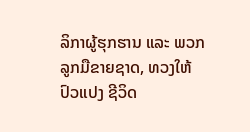ລິກາຜູ້ຮຸກຮານ ແລະ ພວກລູກມືຂາຍຊາດ, ທວງໃຫ້ປົວແປງ ຊີວິດ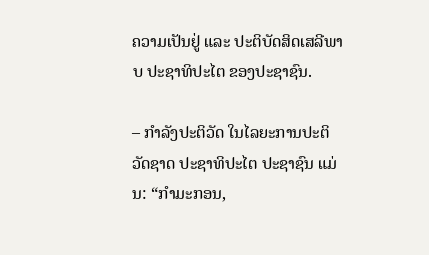ຄວາມເປັນຢູ່ ແລະ ປະຕິບັດສິດເສລີພາບ ປະຊາທິປະໄຕ ຂອງປະຊາຊົນ.

– ກໍາລັງປະຕິວັດ ໃນໄລຍະການປະຕິວັດຊາດ ປະຊາທິປະໄຕ ປະຊາຊົນ ແມ່ນ: “ກໍາມະກອນ,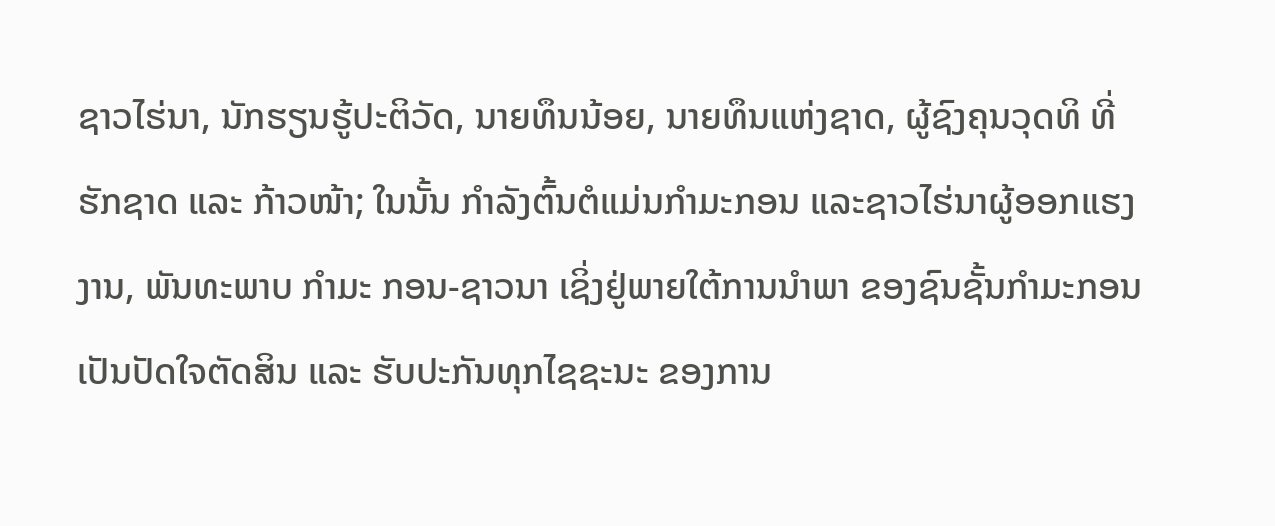ຊາວໄຮ່ນາ, ນັກຮຽນຮູ້ປະຕິວັດ, ນາຍທຶນນ້ອຍ, ນາຍທຶນແຫ່ງຊາດ, ຜູ້ຊົງຄຸນວຸດທິ ທີ່ຮັກຊາດ ແລະ ກ້າວໜ້າ; ໃນນັ້ນ ກຳລັງຕົ້ນຕໍແມ່ນກຳມະກອນ ແລະຊາວໄຮ່ນາຜູ້ອອກແຮງງານ, ພັນທະພາບ ກຳມະ ກອນ-ຊາວນາ ເຊິ່ງຢູ່ພາຍໃຕ້ການນໍາພາ ຂອງຊົນຊັ້ນກໍາມະກອນ ເປັນປັດໃຈຕັດສິນ ແລະ ຮັບປະກັນທຸກໄຊຊະນະ ຂອງການ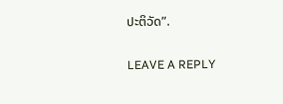ປະຕິວັດ”.

LEAVE A REPLY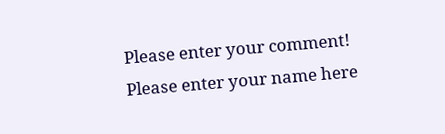Please enter your comment!
Please enter your name here